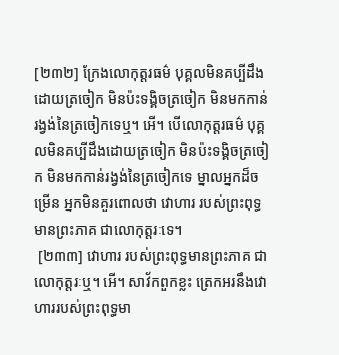[២៣២] ក្រែងលោកុត្តរធម៌ បុគ្គលមិនគប្បីដឹងដោយត្រចៀក មិនប៉ះទង្គិចត្រចៀក មិនមកកាន់រង្វង់នៃត្រចៀកទេឬ។ អើ។ បើលោកុត្តរធម៌ បុគ្គលមិនគប្បីដឹងដោយត្រចៀក មិនប៉ះទង្គិចត្រចៀក មិនមកកាន់រង្វង់នៃត្រចៀកទេ ម្នាលអ្នកដ៏ចម្រើន អ្នកមិនគួរពោលថា វោហារ របស់ព្រះពុទ្ធមានព្រះភាគ ជាលោកុត្តរៈទេ។
 [២៣៣] វោហារ របស់ព្រះពុទ្ធមានព្រះភាគ ជាលោកុត្តរៈឬ។ អើ។ សាវ័កពួកខ្លះ ត្រេកអរនឹងវោហាររបស់ព្រះពុទ្ធមា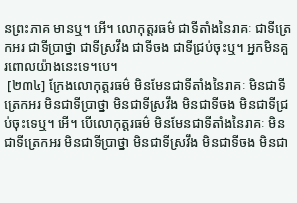នព្រះភាគ មានឬ។ អើ។ លោកុត្តរធម៌ ជាទីតាំងនៃរាគៈ ជាទីត្រេកអរ ជាទីប្រាថ្នា ជាទីស្រវឹង ជាទីចង ជាទីជ្រប់ចុះឬ។ អ្នកមិនគួរពោលយ៉ាងនេះទេ។បេ។
 [២៣៤] ក្រែងលោកុត្តរធម៌ មិនមែនជាទីតាំងនៃរាគៈ មិនជាទីត្រេកអរ មិនជាទីប្រាថ្នា មិនជាទីស្រវឹង មិនជាទីចង មិនជាទីជ្រប់ចុះទេឬ។ អើ។ បើលោកុត្តរធម៌ មិនមែនជាទីតាំងនៃរាគៈ មិនជាទីត្រេកអរ មិនជាទីប្រាថ្នា មិនជាទីស្រវឹង មិនជាទីចង មិនជា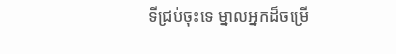ទីជ្រប់ចុះទេ ម្នាលអ្នកដ៏ចម្រើ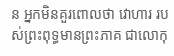ន អ្នកមិនគួរពោលថា វោហារ របស់ព្រះពុទ្ធមានព្រះភាគ ជាលោកុ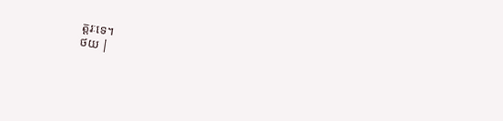ត្តរៈទេ។
ថយ |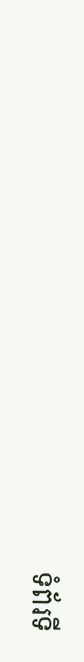ទំព័រទី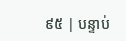៩៥ | បន្ទាប់